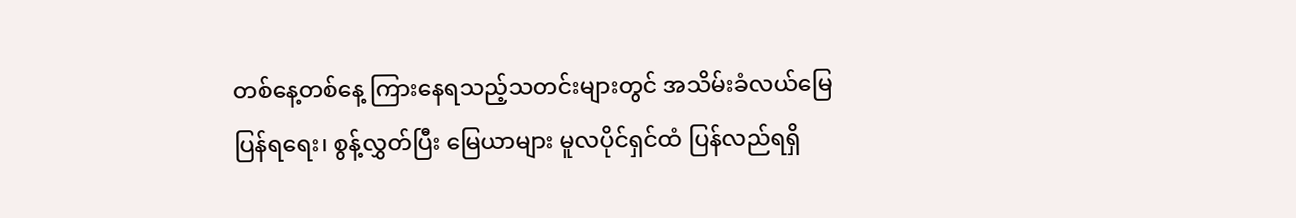တစ်နေ့တစ်နေ့ ကြားနေရသည့်သတင်းများတွင် အသိမ်းခံလယ်မြေ ပြန်ရရေး၊ စွန့်လွှတ်ပြီး မြေယာများ မူလပိုင်ရှင်ထံ ပြန်လည်ရရှိ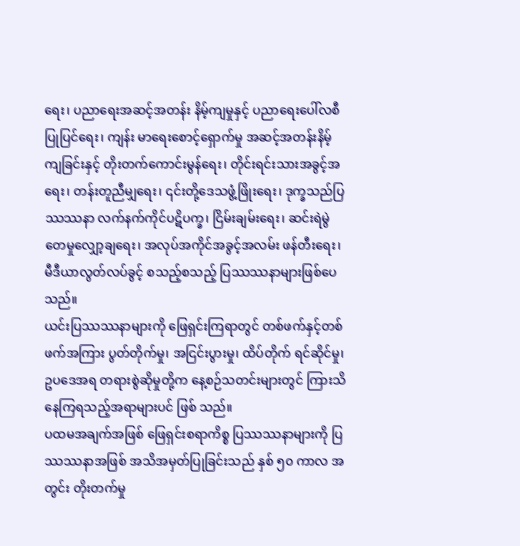ရေး၊ ပညာရေးအဆင့်အတန်း နိမ့်ကျမှုနှင့် ပညာရေးပေါ်လစီပြုပြင်ရေး၊ ကျန်း မာရေးစောင့်ရှောက်မှု အဆင့်အတန်းနိမ့်ကျခြင်းနှင့် တိုးတက်ကောင်းမွန်ရေး၊ တိုင်းရင်းသားအခွင့်အရေး၊ တန်းတူညီမျှရေး၊ ၎င်းတို့ဒေသဖွံ့ဖြိုးရေး၊ ဒုက္ခသည်ပြဿဿနာ လက်နက်ကိုင်ပဋိပက္ခ၊ ငြိမ်းချမ်းရေး၊ ဆင်းရဲမွဲ တေမှုလျှော့ချရေး၊ အလုပ်အကိုင်အခွင့်အလမ်း ဖန်တီးရေး၊ မီဒီယာလွတ်လပ်ခွင့် စသည့်စသည့် ပြဿဿနာများဖြစ်ပေသည်။
ယင်းပြဿဿနာများကို ဖြေရှင်းကြရာတွင် တစ်ဖက်နှင့်တစ်ဖက်အကြား ပွတ်တိုက်မှု၊ အငြင်းပွားမှု၊ ထိပ်တိုက် ရင်ဆိုင်မှု၊ ဥပဒေအရ တရားစွဲဆိုမှုတို့က နေ့စဉ်သတင်းများတွင် ကြားသိနေကြရသည့်အရာများပင် ဖြစ် သည်။
ပထမအချက်အဖြစ် ဖြေရှင်းစရာကိစ္စ ပြဿဿနာများကို ပြဿဿနာအဖြစ် အသိအမှတ်ပြုခြင်းသည် နှစ် ၅၀ ကာလ အတွင်း တိုးတက်မှု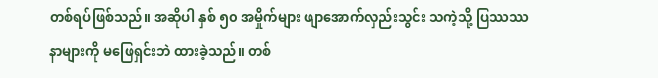တစ်ရပ်ဖြစ်သည်။ အဆိုပါ နှစ် ၅၀ အမှိုက်များ ဖျာအောက်လှည်းသွင်း သကဲ့သို့ ပြဿဿနာများကို မဖြေရှင်းဘဲ ထားခဲ့သည်။ တစ်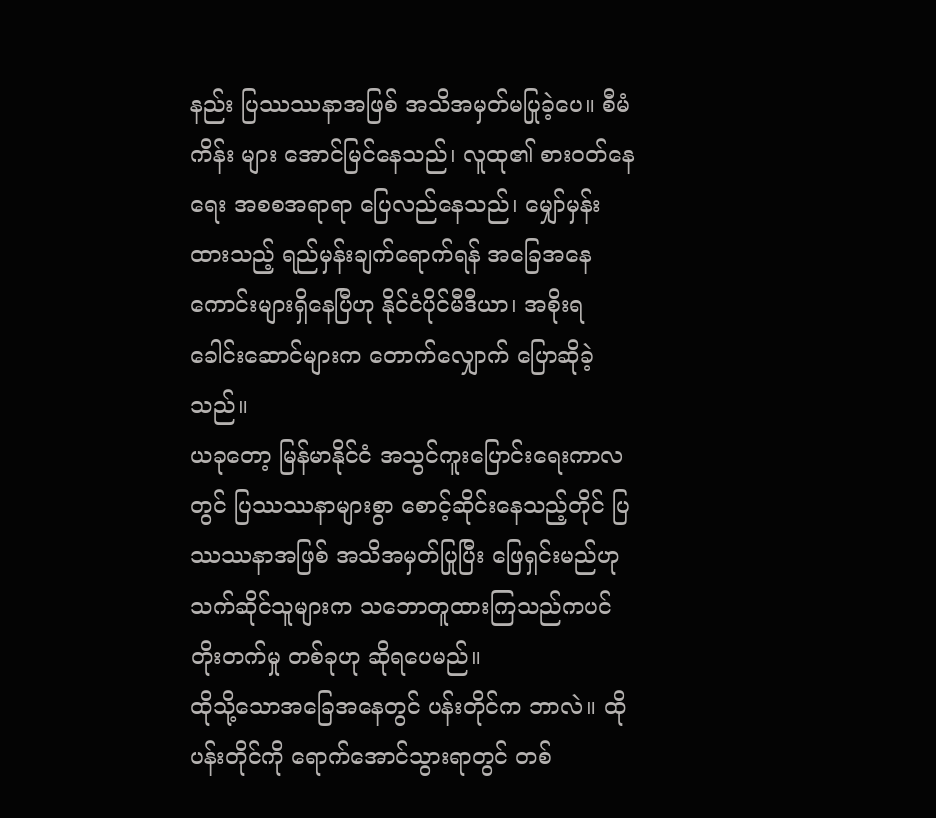နည်း ပြဿဿနာအဖြစ် အသိအမှတ်မပြုခဲ့ပေ။ စီမံကိန်း များ အောင်မြင်နေသည်၊ လူထု၏ စားဝတ်နေရေး အစစအရာရာ ပြေလည်နေသည်၊ မျှော်မှန်းထားသည့် ရည်မှန်းချက်ရောက်ရန် အခြေအနေကောင်းများရှိနေပြီဟု နိုင်ငံပိုင်မီဒီယာ၊ အစိုးရခေါင်းဆောင်များက တောက်လျှောက် ပြောဆိုခဲ့သည်။
ယခုတော့ မြန်မာနိုင်ငံ အသွင်ကူးပြောင်းရေးကာလတွင် ပြဿဿနာများစွာ စောင့်ဆိုင်းနေသည့်တိုင် ပြဿဿနာအဖြစ် အသိအမှတ်ပြုပြီး ဖြေရှင်းမည်ဟု သက်ဆိုင်သူများက သဘောတူထားကြသည်ကပင် တိုးတက်မှု တစ်ခုဟု ဆိုရပေမည်။
ထိုသို့သောအခြေအနေတွင် ပန်းတိုင်က ဘာလဲ။ ထိုပန်းတိုင်ကို ရောက်အောင်သွားရာတွင် တစ်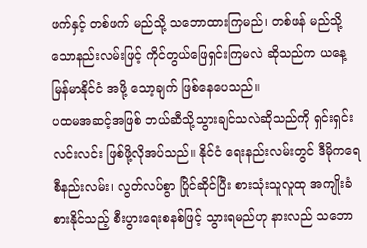ဖက်နှင့် တစ်ဖက် မည်သို့ သဘောထားကြမည်၊ တစ်ဖန် မည်သို့သောနည်းလမ်းဖြင့် ကိုင်တွယ်ဖြေရှင်းကြမလဲ ဆိုသည်က ယနေ့မြန်မာနိုင်ငံ အဖို့ သော့ချက် ဖြစ်နေပေသည်။
ပထမအဆင့်အဖြစ် ဘယ်ဆီသို့သွားချင်သလဲဆိုသည်ကို ရှင်းရှင်းလင်းလင်း ဖြစ်ဖို့လိုအပ်သည်။ နိုင်ငံ ရေးနည်းလမ်းတွင် ဒီမိုကရေစီနည်းလမ်း၊ လွတ်လပ်စွာ ပြိုင်ဆိုင်ပြီး စားသုံးသူလူထု အကျိုးခံစားနိုင်သည့် စီးပွားရေးစနစ်ဖြင့် သွားရမည်ဟု နားလည် သဘော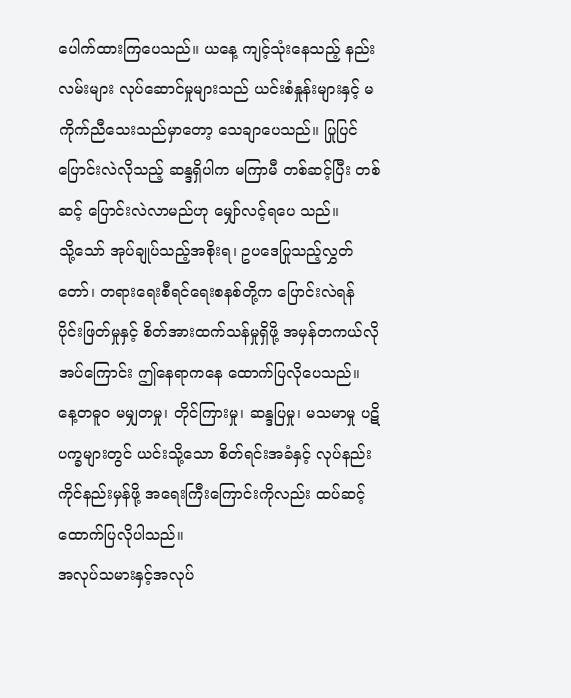ပေါက်ထားကြပေသည်။ ယနေ့ ကျင့်သုံးနေသည့် နည်းလမ်းများ လုပ်ဆောင်မှုများသည် ယင်းစံနှုန်းများနှင့် မကိုက်ညီသေးသည်မှာတော့ သေချာပေသည်။ ပြုပြင်ပြောင်းလဲလိုသည့် ဆန္ဒရှိပါက မကြာမီ တစ်ဆင့်ပြီး တစ်ဆင့် ပြောင်းလဲလာမည်ဟု မျှော်လင့်ရပေ သည်။
သို့သော် အုပ်ချုပ်သည့်အစိုးရ၊ ဥပဒေပြုသည့်လွှတ်တော်၊ တရားရေးစီရင်ရေးစနစ်တို့က ပြောင်းလဲရန် ပိုင်းဖြတ်မှုနှင့် စိတ်အားထက်သန်မှုရှိဖို့ အမှန်တကယ်လိုအပ်ကြောင်း ဤနေရာကနေ ထောက်ပြလိုပေသည်။
နေ့တဓူဝ မမျှတမှု၊ တိုင်ကြားမှု၊ ဆန္ဒပြမှု၊ မသမာမှု ပဋိပက္ခများတွင် ယင်းသို့သော စိတ်ရင်းအခံနှင့် လုပ်နည်းကိုင်နည်းမှန်ဖို့ အရေးကြီးကြောင်းကိုလည်း ထပ်ဆင့် ထောက်ပြလိုပါသည်။
အလုပ်သမားနှင့်အလုပ်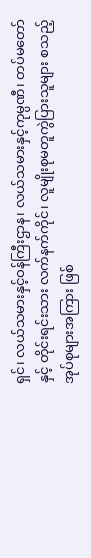ရှင်၊ လယ်သမားနှင့်ဝန်ကြီးဌာန၊ လယ်သမားနှင့်ကုမ္ပဏီ၊ တပ်မတော်နှင့် တိုင်းရင်းသား လက်နက်ကိုင်၊ လူမျိုးစုမတူကွဲပြားသူများ စသည့် အုပ်စုများအကြား ဖြစ်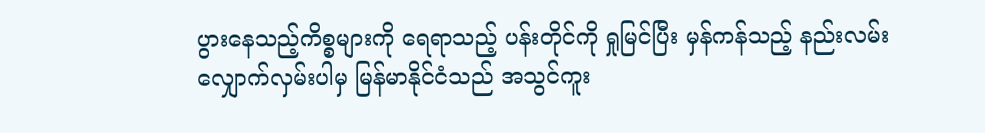ပွားနေသည့်ကိစ္စများကို ရေရာသည့် ပန်းတိုင်ကို ရှုမြင်ပြီး မှန်ကန်သည့် နည်းလမ်း လျှောက်လှမ်းပါမှ မြန်မာနိုင်ငံသည် အသွင်ကူး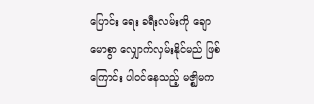ပြောင်း ရေး ခရီးလမ်းကို ချောမောစွာ လျှောက်လှမ်းနိုင်မည် ဖြစ်ကြောင်း ပါ၀င်နေသည့် မဇ္ဈိမက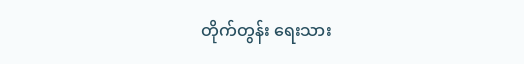တိုက်တွန်း ရေးသား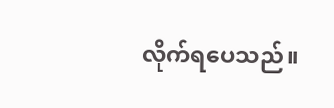လိုက်ရပေသည်။